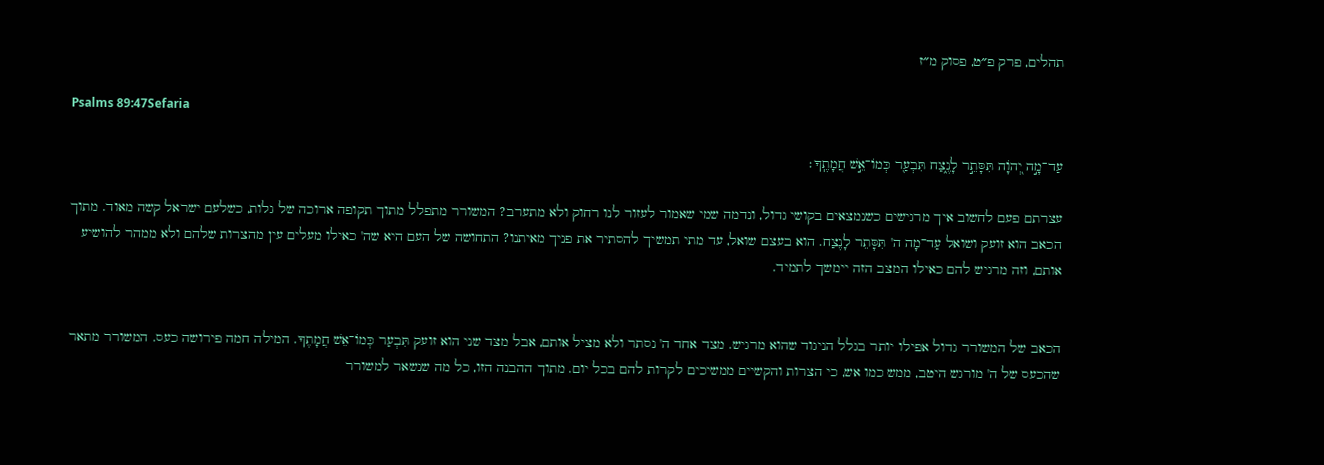תהלים, פרק פ״ט, פסוק מ״ז

Psalms 89:47Sefaria

עַד־מָ֣ה יְ֭הֹוָה תִּסָּתֵ֣ר לָנֶ֑צַח תִּבְעַ֖ר כְּמוֹ־אֵ֣שׁ חֲמָתֶֽךָ׃

עצרתם פעם לחשוב איך מרגישים כשנמצאים בקושי גדול, ונדמה שמי שאמור לעזור לנו רחוק ולא מתערב? המשורר מתפלל מתוך תקופה ארוכה של גלות, כשלעם ישראל קשה מאוד. מתוך הכאב הוא זועק ושואל עַד־מָה ה' תִּסָּתֵר לָנֶצַח. הוא בעצם שואל, עד מתי תמשיך להסתיר את פניך מאיתנו? התחושה של העם היא שה' כאילו מעלים עין מהצרות שלהם ולא ממהר להושיע אותם, וזה מרגיש להם כאילו המצב הזה יימשך לתמיד.


הכאב של המשורר גדול אפילו יותר בגלל הניגוד שהוא מרגיש. מצד אחד ה' נסתר ולא מציל אותם, אבל מצד שני הוא זועק תִּבְעַר כְּמוֹ־אֵשׁ חֲמָתֶךָ. המילה חמה פירושה כעס. המשורר מתאר שהכעס של ה' מורגש היטב, ממש כמו אש, כי הצרות והקשיים ממשיכים לקרות להם בכל יום. מתוך ההבנה הזו, כל מה שנשאר למשורר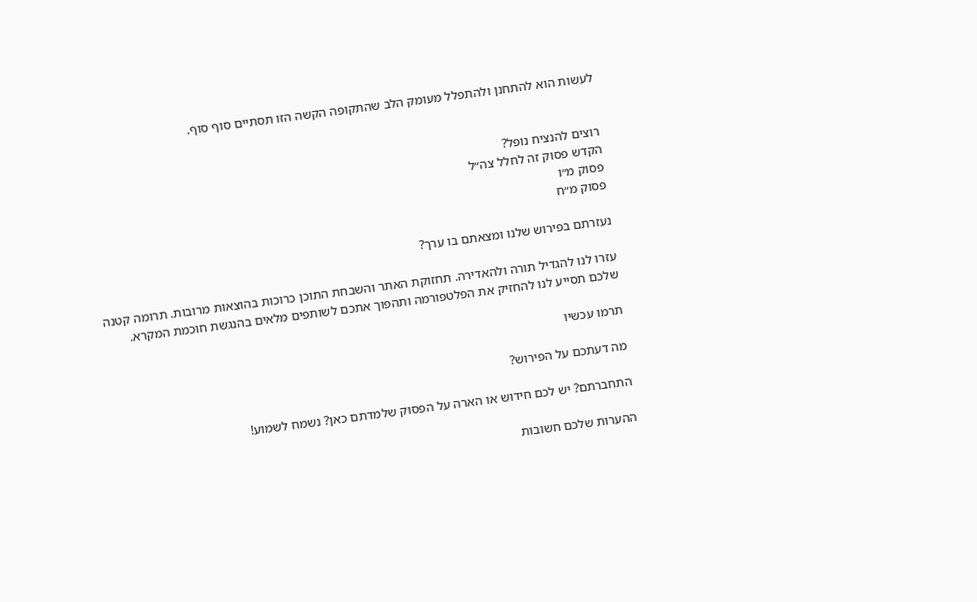לעשות הוא להתחנן ולהתפלל מעומק הלב שהתקופה הקשה הזו תסתיים סוף סוף.


רוצים להנציח נופל?
הקדש פסוק זה לחלל צה״ל
פסוק מ״ו
פסוק מ״ח

נעזרתם בפירוש שלנו ומצאתם בו ערך?

עזרו לנו להגדיל תורה ולהאדירה. תחזוקת האתר והשבחת התוכן כרוכות בהוצאות מרובות. תרומה קטנה שלכם תסייע לנו להחזיק את הפלטפורמה ותהפוך אתכם לשותפים מלאים בהנגשת חוכמת המקרא.

תרמו עכשיו

מה דעתכם על הפירוש?

התחברתם? יש לכם חידוש או הארה על הפסוק שלמדתם כאן? נשמח לשמוע!

ההערות שלכם חשובות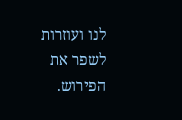לנו ועוזרות לשפר את הפירוש.